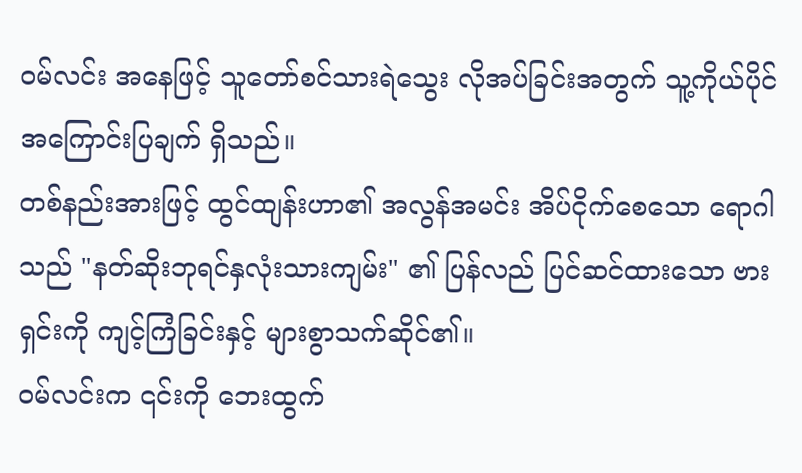ဝမ်လင်း အနေဖြင့် သူတော်စင်သားရဲသွေး လိုအပ်ခြင်းအတွက် သူ့ကိုယ်ပိုင် အကြောင်းပြချက် ရှိသည်။
တစ်နည်းအားဖြင့် ထွင်ထျန်းဟာ၏ အလွန်အမင်း အိပ်ငိုက်စေသော ရောဂါသည် "နတ်ဆိုးဘုရင်နှလုံးသားကျမ်း" ၏ ပြန်လည် ပြင်ဆင်ထားသော ဗားရှင်းကို ကျင့်ကြံခြင်းနှင့် များစွာသက်ဆိုင်၏။
ဝမ်လင်းက ၎င်းကို ဘေးထွက်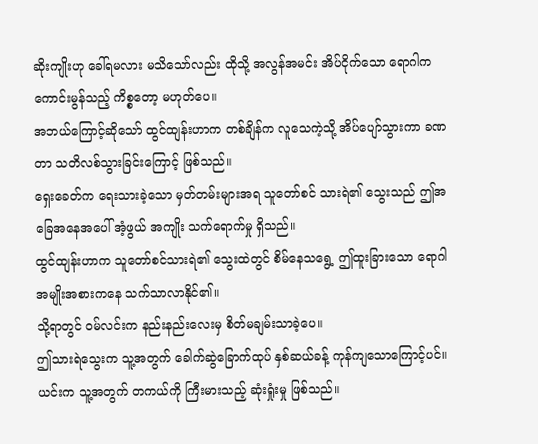ဆိုးကျိုးဟု ခေါ်ရမလား မသိသော်လည်း ထိုသို့ အလွန်အမင်း အိပ်ငိုက်သော ရောဂါက ကောင်းမွန်သည့် ကိစ္စတော့ မဟုတ်ပေ။
အဘယ်ကြောင့်ဆိုသော် ထွင်ထျန်းဟာက တစ်ချိန်က လူသေကဲ့သို့ အိပ်ပျော်သွားကာ ခဏတာ သတိလစ်သွားခြင်းကြောင့် ဖြစ်သည်။
ရှေးခေတ်က ရေးသားခဲ့သော မှတ်တမ်းများအရ သူတော်စင် သားရဲ၏ သွေးသည် ဤအခြေအနေအပေါ် အံ့ဖွယ် အကျိုး သက်ရောက်မှု ရှိသည်။
ထွင်ထျန်းဟာက သူတော်စင်သားရဲ၏ သွေးထဲတွင် စိမ်နေသရွေ့ ဤထူးခြားသော ရောဂါ အမျိုးအစားကနေ သက်သာလာနိုင်၏။
သို့ရာတွင် ဝမ်လင်းက နည်းနည်းလေးမှ စိတ်မချမ်းသာခဲ့ပေ။
ဤသားရဲသွေးက သူ့အတွက် ခေါက်ဆွဲခြောက်ထုပ် နှစ်ဆယ်ခန့် ကုန်ကျသောကြောင့်ပင်။
ယင်းက သူ့အတွက် တကယ်ကို ကြီးမားသည့် ဆုံးရှုံးမှု ဖြစ်သည်။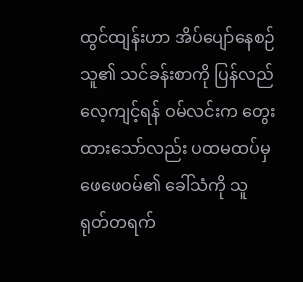ထွင်ထျန်းဟာ အိပ်ပျော်နေစဉ် သူ၏ သင်ခန်းစာကို ပြန်လည်လေ့ကျင့်ရန် ဝမ်လင်းက တွေးထားသော်လည်း ပထမထပ်မှ ဖေဖေဝမ်၏ ခေါ်သံကို သူ ရုတ်တရက်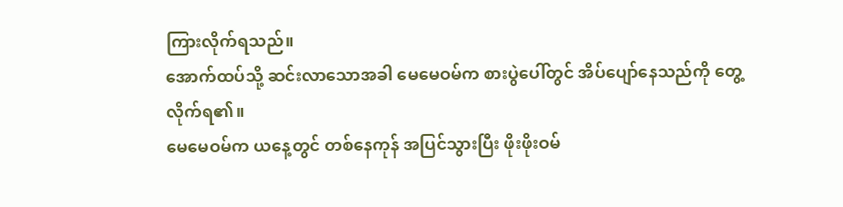ကြားလိုက်ရသည်။
အောက်ထပ်သို့ ဆင်းလာသောအခါ မေမေဝမ်က စားပွဲပေါ်တွင် အိပ်ပျော်နေသည်ကို တွေ့လိုက်ရ၏။
မေမေဝမ်က ယနေ့တွင် တစ်နေကုန် အပြင်သွားပြီး ဖိုးဖိုးဝမ်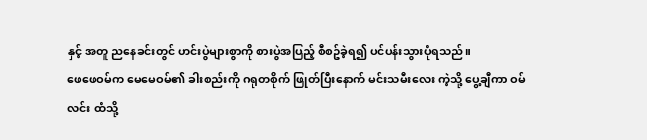နှင့် အတူ ညနေခင်းတွင် ဟင်းပွဲများစွာကို စားပွဲအပြည့် စီစဥ်ခဲ့ရ၍ ပင်ပန်းသွားပုံရသည်။
ဖေဖေဝမ်က မေမေဝမ်၏ ခါးစည်းကို ဂရုတစိုက် ဖြုတ်ပြီးနောက် မင်းသမီးလေး ကဲ့သို့ ပွေ့ချီကာ ဝမ်လင်း ထံသို့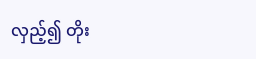လှည့်၍ တိုး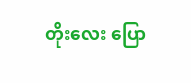တိုးလေး ပြော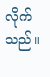လိုက်သည်။